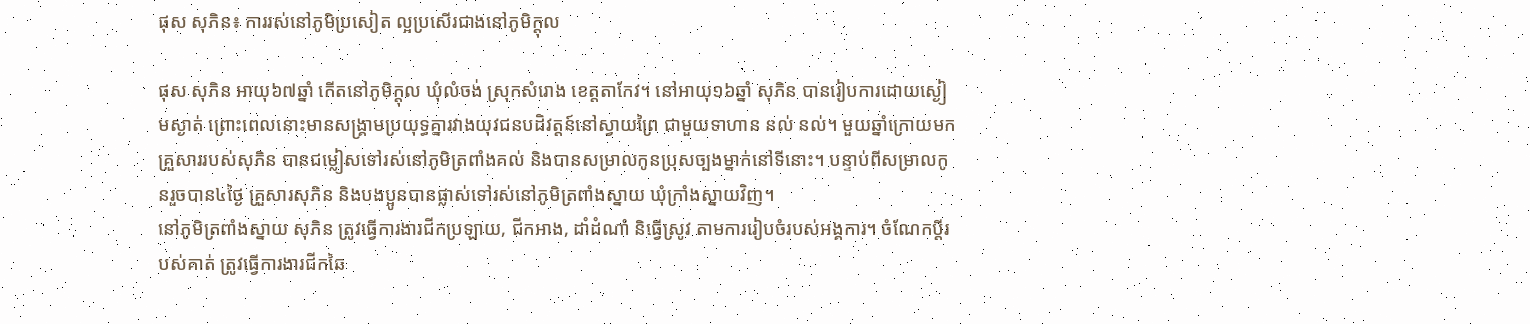ផុស សុភិន៖ ការរស់នៅភូមិប្រសៀត ល្អប្រសើរជាងនៅភូមិក្ដុល

ផុស សុភិន អាយុ៦៧ឆ្នាំ កើតនៅភូមិក្ដុល ឃុំលំចង់ ស្រុកសំរោង ខេត្តតាកែវ។ នៅអាយុ១៦ឆ្នាំ សុភិន បានរៀបការដោយស្ងៀមស្ងាត់ ព្រោះពេលនោះមានសង្គ្រាមប្រយុទ្ធគ្នារវាងយុវជនបដិវត្តន៍នៅស្វាយព្រៃ ជាមួយទាហាន នល់ នល់។ មួយឆ្នាំក្រោយមក គ្រួសាររបស់សុភិន បានជម្លៀសទៅរស់នៅភូមិត្រពាំងគល់ និងបានសម្រាលកូនប្រុសច្បងម្នាក់នៅទីនោះ។ បន្ទាប់ពីសម្រាលកូនរួចបាន៤ថ្ងៃ គ្រួសារសុភិន និងបងប្អូនបានផ្លាស់ទៅរស់នៅភូមិត្រពាំងស្នាយ ឃុំក្រាំងស្នាយវិញ។
នៅភូមិត្រពាំងស្នាយ សុភិន ត្រូវធ្វើការងារជីកប្រឡាយ, ជីកអាង, ដាំដំណាំ និធ្វើស្រូវ តាមការរៀបចំរបស់អង្គការ។ ចំណែកប្ដីរបស់គាត់ ត្រូវធ្វើការងារជីកឆៃ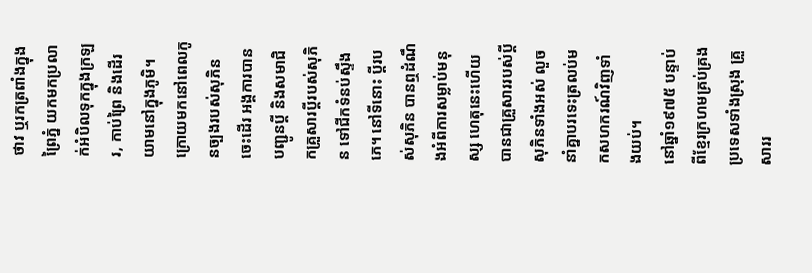ថាវ ឬរកត្រពាំងក្នុងព្រៃភ្នំ យកមកប្រលាក់អំបិលទុកក្នុងក្រឡរ, កាប់ព្រៃ និងដើរយាមនៅក្នុងភូមិ។ ក្រោយមកនៅពេលកូនច្បងរបស់សុភិន ចេះដើរ អង្គការបានបញ្ជូនប្ដី និងសមាជិកគ្រួសារប្ដីរបស់សុភិន ទៅជីកទំនប់ស្ទឹងភេ។ នៅទីនោះ ប្ដីរបស់សុភិន បានឮដំណឹងអំពីការសម្លាប់មនុស្ស ហេតុនេះហើយបានជាគ្រួសាររបស់ប្ដីសុភិនទាំងអស់ លួចនាំគ្នាបរទេះត្រលប់មកសហករណ៍វិញទាំងយប់។
នៅឆ្នាំ១៩៧៥ បន្ទាប់ពីខ្មែរក្រហមគ្រប់គ្រងប្រទេសទាំងស្រុង គ្រួសាររ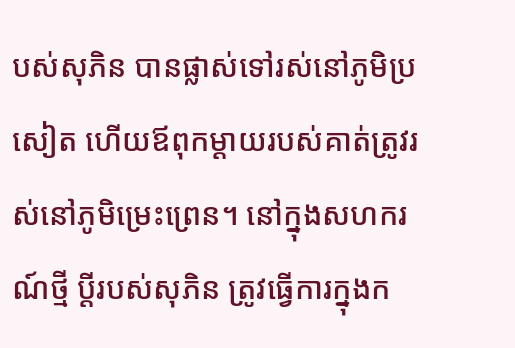បស់សុភិន បានផ្លាស់ទៅរស់នៅភូមិប្រសៀត ហើយឪពុកម្ដាយរបស់គាត់ត្រូវរស់នៅភូមិម្រេះព្រេន។ នៅក្នុងសហករណ៍ថ្មី ប្ដីរបស់សុភិន ត្រូវធ្វើការក្នុងក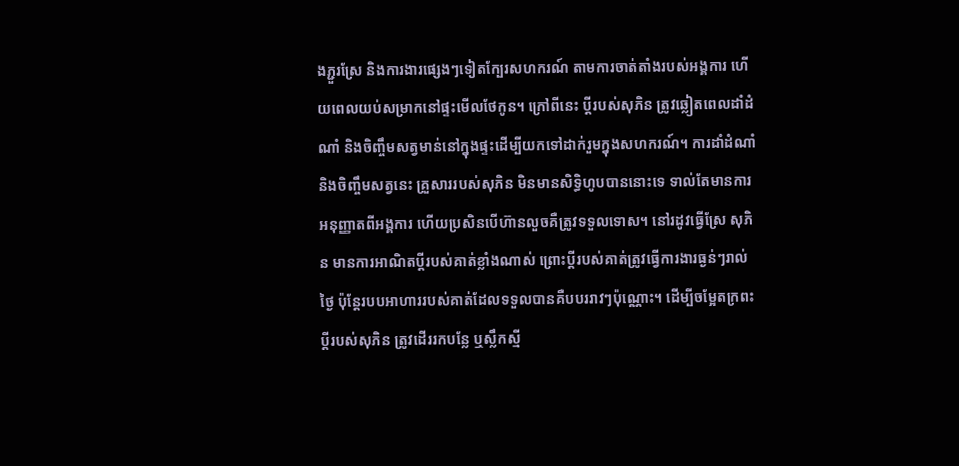ងភ្ជួរស្រែ និងការងារផ្សេងៗទៀតក្បែរសហករណ៍ តាមការចាត់តាំងរបស់អង្គការ ហើយពេលយប់សម្រាកនៅផ្ទះមើលថែកូន។ ក្រៅពីនេះ ប្ដីរបស់សុភិន ត្រូវឆ្លៀតពេលដាំដំណាំ និងចិញ្ចឹមសត្វមាន់នៅក្នុងផ្ទះដើម្បីយកទៅដាក់រួមក្នុងសហករណ៍។ ការដាំដំណាំ និងចិញ្ចឹមសត្វនេះ គ្រួសាររបស់សុភិន មិនមានសិទ្ធិហូបបាននោះទេ ទាល់តែមានការអនុញ្ញាតពីអង្គការ ហើយប្រសិនបើហ៊ានលួចគឺត្រូវទទួលទោស។ នៅរដូវធ្វើស្រែ សុភិន មានការអាណិតប្ដីរបស់គាត់ខ្លាំងណាស់ ព្រោះប្ដីរបស់គាត់ត្រូវធ្វើការងារធ្ងន់ៗរាល់ថ្ងៃ ប៉ុន្តែរបបអាហាររបស់គាត់ដែលទទួលបានគឺបបររាវៗប៉ុណ្ណោះ។ ដើម្បីចម្អែតក្រពះ ប្ដីរបស់សុភិន ត្រូវដើររកបន្លែ ឬស្លឹកស្មី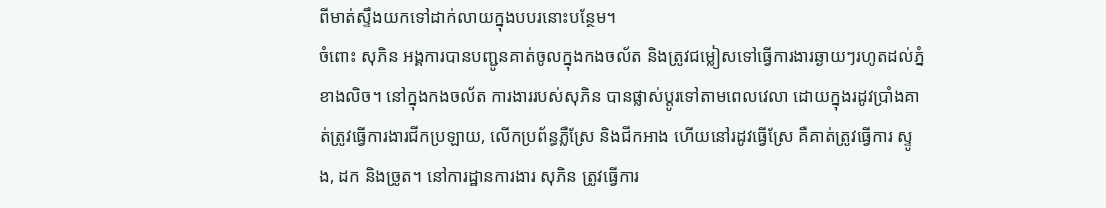ពីមាត់ស្ទឹងយកទៅដាក់លាយក្នុងបបរនោះបន្ថែម។
ចំពោះ សុភិន អង្គការបានបញ្ជូនគាត់ចូលក្នុងកងចល័ត និងត្រូវជម្លៀសទៅធ្វើការងារឆ្ងាយៗរហូតដល់ភ្នំខាងលិច។ នៅក្នុងកងចល័ត ការងាររបស់សុភិន បានផ្លាស់ប្ដូរទៅតាមពេលវេលា ដោយក្នុងរដូវប្រាំងគាត់ត្រូវធ្វើការងារជីកប្រឡាយ, លើកប្រព័ន្ធភ្លឺស្រែ និងជីកអាង ហើយនៅរដូវធ្វើស្រែ គឺគាត់ត្រូវធ្វើការ ស្ទូង, ដក និងច្រូត។ នៅការដ្ឋានការងារ សុភិន ត្រូវធ្វើការ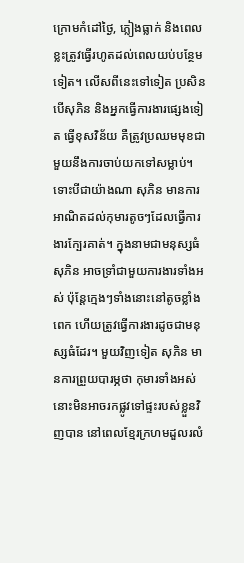ក្រោមកំដៅថ្ងៃ, ភ្លៀងធ្លាក់ និងពេលខ្លះត្រូវធ្វើរហូតដល់ពេលយប់បន្ថែមទៀត។ លើសពីនេះទៅទៀត ប្រសិនបើសុភិន និងអ្នកធ្វើការងារផ្សេងទៀត ធ្វើខុសវិន័យ គឺត្រូវប្រឈមមុខជាមួយនឹងការចាប់យកទៅសម្លាប់។ ទោះបីជាយ៉ាងណា សុភិន មានការអាណិតដល់កុមារតូចៗដែលធ្វើការងារក្បែរគាត់។ ក្នុងនាមជាមនុស្សធំ សុភិន អាចទ្រាំជាមួយការងារទាំងអស់ ប៉ុន្តែក្មេងៗទាំងនោះនៅតូចខ្លាំងពេក ហើយត្រូវធ្វើការងារដូចជាមនុស្សធំដែរ។ មួយវិញទៀត សុភិន មានការព្រួយបារម្ភថា កុមារទាំងអស់នោះមិនអាចរកផ្លូវទៅផ្ទះរបស់ខ្លួនវិញបាន នៅពេលខ្មែរក្រហមដួលរលំ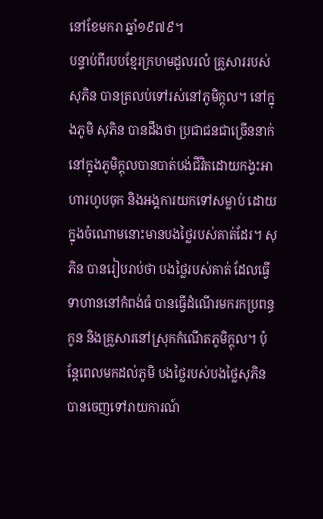នៅខែមករា ឆ្នាំ១៩៧៩។
បន្ទាប់ពីរបបខ្មែរក្រហមដួលរលំ គ្រួសាររបស់សុភិន បានត្រលប់ទៅរស់នៅភូមិក្ដុល។ នៅក្នុងភូមិ សុភិន បានដឹងថា ប្រជាជនជាច្រើននាក់នៅក្នុងភូមិក្ដុលបានបាត់បង់ជីវិតដោយកង្វះអាហារហូបចុក និងអង្គការយកទៅសម្លាប់ ដោយក្នុងចំណោមនោះមានបងថ្លៃរបស់គាត់ដែរ។ សុភិន បានរៀបរាប់ថា បងថ្លៃរបស់គាត់ ដែលធ្វើទាហាននៅកំពង់ធំ បានធ្វើដំណើរមករកប្រពន្ធកូន និងគ្រួសារនៅស្រុកកំណើតភូមិក្ដុល។ ប៉ុន្តែពេលមកដល់ភូមិ បងថ្លៃរបស់បងថ្លៃសុភិន បានចេញទៅរាយការណ៍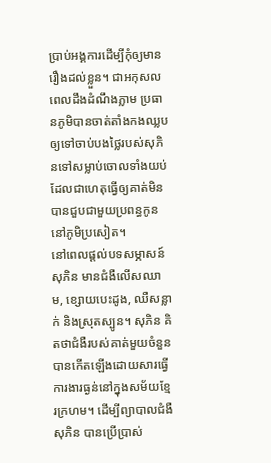ប្រាប់អង្គការដើម្បីកុំឲ្យមានរឿងដល់ខ្លួន។ ជាអកុសល ពេលដឹងដំណឹងភ្លាម ប្រធានភូមិបានចាត់តាំងកងឈ្លប ឲ្យទៅចាប់បងថ្លៃរបស់សុភិនទៅសម្លាប់ចោលទាំងយប់ ដែលជាហេតុធ្វើឲ្យគាត់មិនបានជួបជាមួយប្រពន្ធកូននៅភូមិប្រសៀត។
នៅពេលផ្ដល់បទសម្ភាសន៍ សុភិន មានជំងឺលើសឈាម, ខ្សោយបេះដូង, ឈឺសន្លាក់ និងស្រុតស្បូន។ សុភិន គិតថាជំងឺរបស់គាត់មួយចំនួនបានកើតឡើងដោយសារធ្វើការងារធ្ងន់នៅក្នុងសម័យខ្មែរក្រហម។ ដើម្បីព្យាបាលជំងឺ សុភិន បានប្រើប្រាស់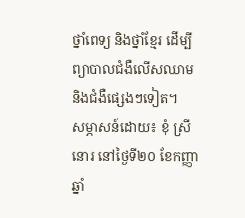ថ្នាំពេទ្យ និងថ្នាំខ្មែរ ដើម្បីព្យាបាលជំងឺលើសឈាម និងជំងឺផ្សេងៗទៀត។
សម្ភាសន៍ដោយ៖ ខុំ ស្រីនោរ នៅថ្ងៃទី២០ ខែកញ្ញា ឆ្នាំ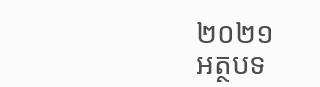២០២១
អត្ថបទ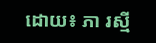ដោយ៖ ភា រស្មី